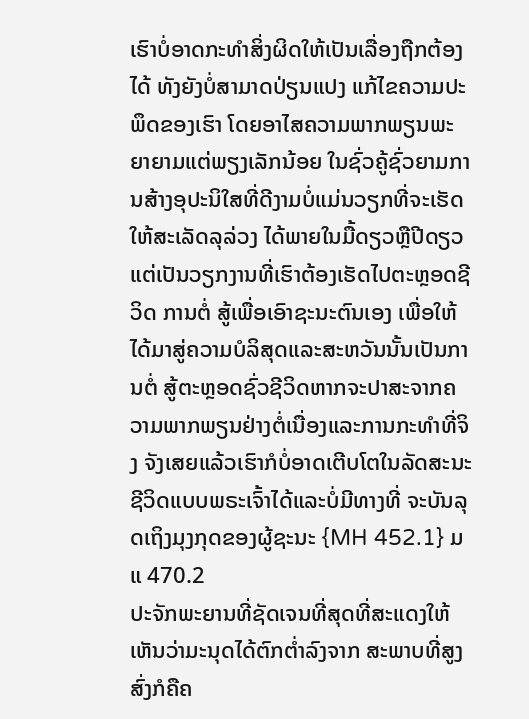ເຮົາບໍ່ອາດກະທຳສິ່ງຜິດໃຫ້ເປັນເລື່ອງຖືກຕ້ອງໄດ້ ທັງຍັງບໍ່ສາມາດປ່ຽນແປງ ແກ້ໄຂຄວາມປະພຶດຂອງເຮົາ ໂດຍອາໄສຄວາມພາກພຽນພະຍາຍາມແຕ່ພຽງເລັກນ້ອຍ ໃນຊົ່ວຄູ້ຊົ່ວຍາມການສ້າງອຸປະນິໃສທີ່ດີງາມບໍ່ແມ່ນວຽກທີ່ຈະເຮັດໃຫ້ສະເລັດລຸລ່ວງ ໄດ້ພາຍໃນມື້ດຽວຫຼືປີດຽວ ແຕ່ເປັນວຽກງານທີ່ເຮົາຕ້ອງເຮັດໄປຕະຫຼອດຊີວິດ ການຕໍ່ ສູ້ເພື່ອເອົາຊະນະຕົນເອງ ເພື່ອໃຫ້ໄດ້ມາສູ່ຄວາມບໍລິສຸດແລະສະຫວັນນັ້ນເປັນການຕໍ່ ສູ້ຕະຫຼອດຊົ່ວຊີວິດຫາກຈະປາສະຈາກຄວາມພາກພຽນຢ່າງຕໍ່ເນື່ອງແລະການກະທຳທີ່ຈິງ ຈັງເສຍແລ້ວເຮົາກໍບໍ່ອາດເຕີບໂຕໃນລັດສະນະຊີວິດແບບພຣະເຈົ້າໄດ້ແລະບໍ່ມີທາງທີ່ ຈະບັນລຸດເຖິງມຸງກຸດຂອງຜູ້ຊະນະ {MH 452.1} ມແ 470.2
ປະຈັກພະຍານທີ່ຊັດເຈນທີ່ສຸດທີ່ສະແດງໃຫ້ເຫັນວ່າມະນຸດໄດ້ຕົກຕ່ຳລົງຈາກ ສະພາບທີ່ສູງສົ່ງກໍຄືຄ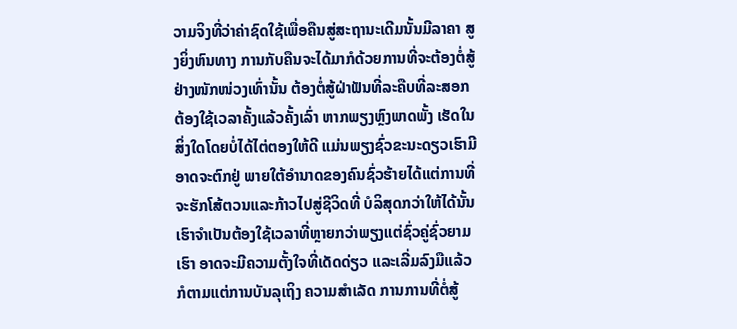ວາມຈິງທີ່ວ່າຄ່າຊົດໃຊ້ເພື່ອຄືນສູ່ສະຖານະເດີມນັ້ນມີລາຄາ ສູງຍິ່ງຫົນທາງ ການກັບຄືນຈະໄດ້ມາກໍດ້ວຍການທີ່ຈະຕ້ອງຕໍ່ສູ້ຢ່າງໜັກໜ່ວງເທົ່ານັ້ນ ຕ້ອງຕໍ່ສູ້ຝ່າຟັນທີ່ລະຄືບທີ່ລະສອກຕ້ອງໃຊ້ເວລາຄັ້ງແລ້ວຄັ້ງເລົ່າ ຫາກພຽງຫຼົງພາດພັ້ງ ເຮັດໃນສິ່ງໃດໂດຍບໍ່ໄດ້ໄຕ່ຕອງໃຫ້ດີ ແມ່ນພຽງຊົ່ວຂະນະດຽວເຮົາມີອາດຈະຕົກຢູ່ ພາຍໃຕ້ອຳນາດຂອງຄົນຊົ່ວຮ້າຍໄດ້ແຕ່ການທີ່ຈະຮັກໂສ້ຕວນແລະກ້າວໄປສູ່ຊີວິດທີ່ ບໍລິສຸດກວ່າໃຫ້ໄດ້ນັ້ນ ເຮົາຈຳເປັນຕ້ອງໃຊ້ເວລາທີ່ຫຼາຍກວ່າພຽງແຕ່ຊົ່ວຄູ່ຊົ່ວຍາມ ເຮົາ ອາດຈະມີຄວາມຕັ້ງໃຈທີ່ເດັດດ່ຽວ ແລະເລີ່ມລົງມືແລ້ວກໍຕາມແຕ່ການບັນລຸເຖິງ ຄວາມສຳເລັດ ການການທີ່ຕໍ່ສູ້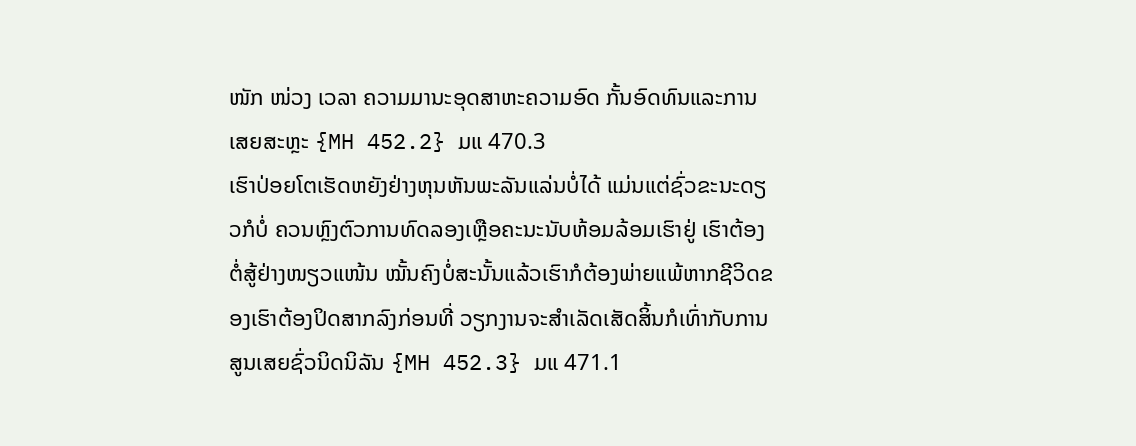ໜັກ ໜ່ວງ ເວລາ ຄວາມມານະອຸດສາຫະຄວາມອົດ ກັ້ນອົດທົນແລະການເສຍສະຫຼະ {MH 452.2} ມແ 470.3
ເຮົາປ່ອຍໂຕເຮັດຫຍັງຢ່າງຫຸນຫັນພະລັນແລ່ນບໍ່ໄດ້ ແມ່ນແຕ່ຊົ່ວຂະນະດຽວກໍບໍ່ ຄວນຫຼົງຕົວການທົດລອງເຫຼືອຄະນະນັບຫ້ອມລ້ອມເຮົາຢູ່ ເຮົາຕ້ອງຕໍ່ສູ້ຢ່າງໜຽວແໜ້ນ ໝັ້ນຄົງບໍ່ສະນັ້ນແລ້ວເຮົາກໍຕ້ອງພ່າຍແພ້ຫາກຊີວິດຂອງເຮົາຕ້ອງປິດສາກລົງກ່ອນທີ່ ວຽກງານຈະສຳເລັດເສັດສິ້ນກໍເທົ່າກັບການສູນເສຍຊົ່ວນິດນິລັນ {MH 452.3} ມແ 471.1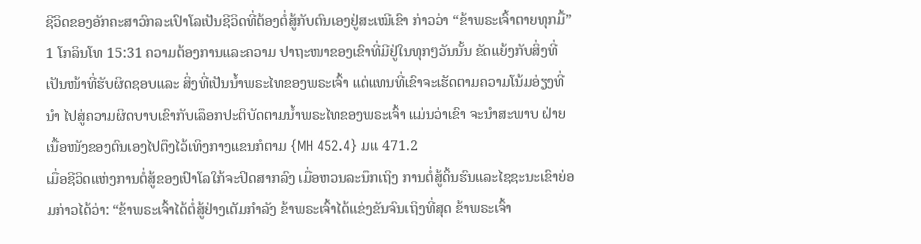ຊີວິດຂອງອັກຄະສາວົກລະເປົາໂລເປັນຊີວິດທີ່ຕ້ອງຕໍ່ສູ້ກັບຕົນເອງຢູ່ສະເໝີເຂົາ ກ່າວວ່າ “ຂ້າພຣະເຈົ້າຕາຍທຸກມື້” 1 ໂກລິນໂທ 15:31 ຄວາມຕ້ອງການແລະຄວາມ ປາຖະໜາຂອງເຂົາທີ່ມີຢູ່ໃນທຸກໆວັນນັ້ນ ຂັດແຍ້ງກັບສິ່ງທີ່ເປັນໜ້າທີ່ຮັບຜິດຊອບແລະ ສິ່ງທີ່ເປັນນໍ້າພຣະໄທຂອງພຣະເຈົ້າ ແຕ່ແທນທີ່ເຂົາຈະເຮັດຕາມຄວາມໂນ້ມອ່ຽງທີ່ນຳ ໄປສູ່ຄວາມຜິດບາບເຂົາກັບເລຶອກປະຕິບັດຕາມນໍ້າພຣະໄທຂອງພຣະເຈົ້າ ແມ່ນວ່າເຂົາ ຈະນຳສະພາບ ຝ່າຍເນື້ອໜັງຂອງຕົນເອງໄປຕຶງໄວ້ເທິງກາງແຂນກໍຕາມ {MH 452.4} ມແ 471.2
ເມື່ອຊີວິດແຫ່ງການຕໍ່ສູ້ຂອງເປົາໂລໃກ້ຈະປິດສາກລົງ ເມື່ອຫວນລະນຶກເຖິງ ການຕໍ່ສູ້ດິ້ນຮົນແລະໄຊຊະນະເຂົາຍ່ອມກ່າວໄດ້ວ່າ: “ຂ້າພຣະເຈົ້າໄດ້ຕໍ່ສູ້ຢ່າງເຕັມກຳລັງ ຂ້າພຣະເຈົ້າໄດ້ແຂ່ງຂັນຈົນເຖິງທີ່ສຸດ ຂ້າພຣະເຈົ້າ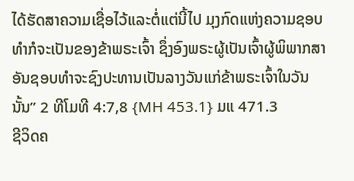ໄດ້ຮັດສາຄວາມເຊື່ອໄວ້ແລະຕໍ່ແຕ່ນີ້ໄປ ມຸງກົດແຫ່ງຄວາມຊອບທຳກໍຈະເປັນຂອງຂ້າພຣະເຈົ້າ ຊຶ່ງອົງພຣະຜູ້ເປັນເຈົ້າຜູ້ພິພາກສາ ອັນຊອບທຳຈະຊົງປະທານເປັນລາງວັນແກ່ຂ້າພຣະເຈົ້າໃນວັນນັ້ນ” 2 ທີໂມທີ 4:7,8 {MH 453.1} ມແ 471.3
ຊີວິດຄ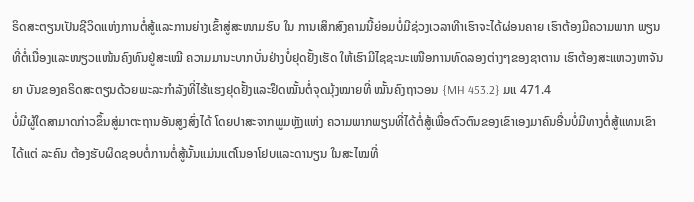ຣິດສະຕຽນເປັນຊີວິດແຫ່ງການຕໍ່ສູ້ແລະການຍ່າງເຂົ້າສູ່ສະໜາມຮົບ ໃນ ການເສິກສົງຄາມນີ້ຍ່ອມບໍ່ມີຊ່ວງເວລາທີາເຮົາຈະໄດ້ຜ່ອນຄາຍ ເຮົາຕ້ອງມີຄວາມພາກ ພຽນທີ່ຕໍ່ເນື່ອງແລະໜຽວແໜ້ນຄົງທົນຢູ່ສະເໝີ ຄວາມມານະບາກບັ່ນຢ່າງບໍ່ຢຸດຢັ້ງເຮັດ ໃຫ້ເຮົາມີໄຊຊະນະເໜືອການທົດລອງຕ່າງໆຂອງຊາຕານ ເຮົາຕ້ອງສະແຫວງຫາຈັນຍາ ບັນຂອງຄຣິດສະຕຽນດ້ວຍພະລະກຳລັງທີ່ໄຮ້ແຮງຢຸດຢັ້ງແລະຢຶດໝັ້ນຕໍ່ຈຸດມຸ້ງໝາຍທີ່ ໝັ້ນຄົງຖາວອນ {MH 453.2} ມແ 471.4
ບໍ່ມີຜູ້ໃດສາມາດກ່າວຂຶ້ນສູ່ມາຕະຖານອັນສູງສົ່ງໄດ້ ໂດຍປາສະຈາກພູມຫຼັງແຫ່ງ ຄວາມພາກພຽນທີ່ໄດ້ຕໍ່ສູ້ເພື່ອຕົວຕົນຂອງເຂົາເອງມາຄົນອື່ນບໍ່ມີທາງຕໍ່ສູ້ແທນເຂົາໄດ້ແຕ່ ລະຄົນ ຕ້ອງຮັບຜິດຊອບຕໍ່ການຕໍ່ສູ້ນັ້ນແມ່ນແຕ່ໂນອາໂຢບແລະດານຽນ ໃນສະໄໝທີ່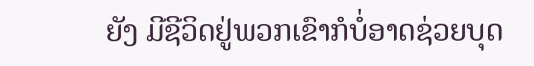ຍັງ ມີຊີວິດຢູ່ພວກເຂົາກໍບໍ່ອາດຊ່ວຍບຸດ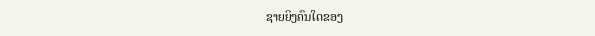ຊາຍຍິງຄົນໃດຂອງ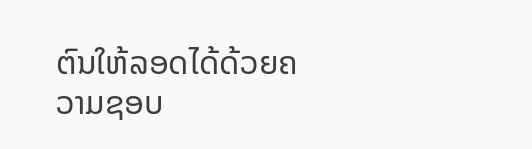ຕົນໃຫ້ລອດໄດ້ດ້ວຍຄວາມຊອບ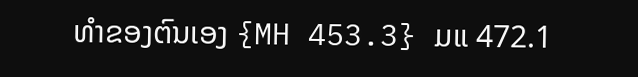ທຳຂອງຕົນເອງ {MH 453.3} ມແ 472.1